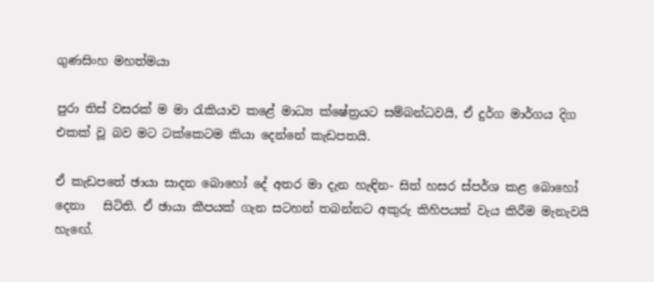ගුණසිංහ මහත්මයා

පුරා තිස් වසරක් ම මා රැකියාව කළේ මාධ්‍ය ක්ෂේත්‍රයට සම්බන්ධවයි, ඒ දුර්ග මාර්ගය දිග එකක් වූ බව මට ටක්කෙටම කියා දෙන්නේ කැඩපතයි.

ඒ කැඩපතේ ඡායා සාදන බොහෝ දේ අතර මා දැන හැඳින- සිත් හසර ස්පර්ශ කළ බොහෝ දෙනා   සිටිති. ඒ ඡායා කීපයක් ගැන සටහන් තබන්නට අකුරු කිහිපයක් වැය කිරීම මැනැවයි හැඟේ.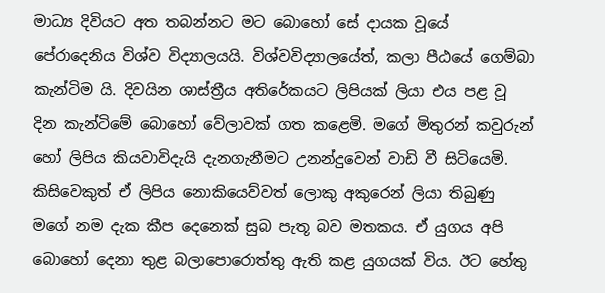මාධ්‍ය දිවියට අත තබන්නට මට බොහෝ සේ දායක වූයේ පේරාදෙනිය විශ්ව විද්‍යාලයයි. විශ්වවිද්‍යාලයේත්, කලා පීඨයේ ගෙම්බා කැන්ටිම යි. දිවයින ශාස්ත්‍රීය අතිරේකයට ලිපියක් ලියා එය පළ වූ දින කැන්ටිමේ බොහෝ වේලාවක් ගත කළෙමි. මගේ මිතුරන් කවුරුන් හෝ ලිපිය කියවාවිදැයි දැනගැනීමට උනන්දුවෙන් වාඩි වී සිටියෙමි. කිසිවෙකුත් ඒ ලිපිය නොකියෙව්වත් ලොකු අකුරෙන් ලියා තිබුණු මගේ නම දැක කීප දෙනෙක් සුබ පැතූ බව මතකය. ඒ යුගය අපි බොහෝ දෙනා තුළ බලාපොරොත්තු ඇති කළ යුගයක් විය. ඊට හේතු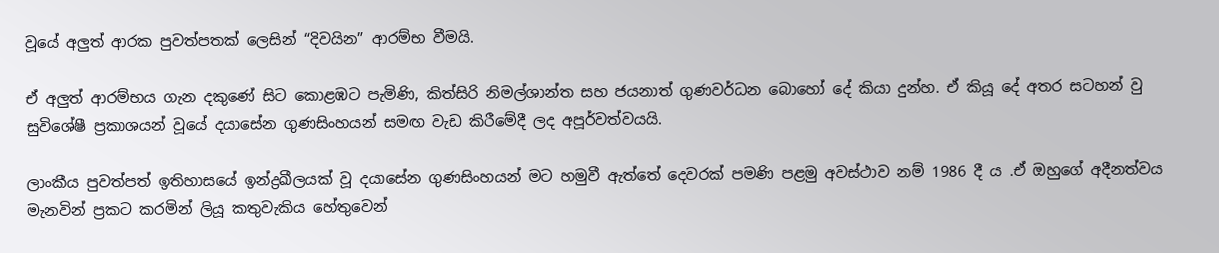වූයේ අලුත් ආරක පුවත්පතක් ලෙසින් “දිවයින” ආරම්භ වීමයි.

ඒ අලුත් ආරම්භය ගැන දකුණේ සිට කොළඹට පැමිණි, කිත්සිරි නිමල්ශාන්ත සහ ජයනාත් ගුණවර්ධන බොහෝ දේ කියා දුන්හ. ඒ කියූ දේ අතර සටහන් වු සුවිශේෂී ප්‍රකාශයන් වූයේ දයාසේන ගුණසිංහයන් සමඟ වැඩ කිරීමේදී ලද අපූර්වත්වයයි.

ලාංකීය පුවත්පත් ඉතිහාසයේ ඉන්ද්‍රඛීලයක් වූ දයාසේන ගුණසිංහයන් මට හමුවී ඇත්තේ දෙවරක් පමණි පළමු අවස්ථාව නම් 1986 දී ය .ඒ ඔහුගේ අදීනත්වය මැනවින් ප්‍රකට කරමින් ලියූ කතුවැකිය හේතුවෙන්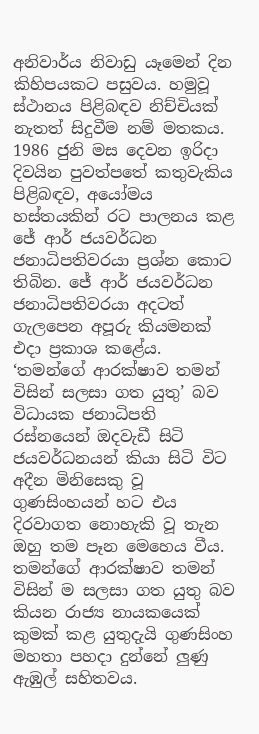අනිවාර්ය නිවාඩු යෑමෙන් දින කිහිපයකට පසුවය. හමුවූ ස්ථානය පිළිබඳව නිච්චියක් නැතත් සිදුවීම නම් මතකය. 1986 ජුනි මස දෙවන ඉරිදා දිවයින පුවත්පතේ කතුවැකිය පිළිබඳව, අයෝමය හස්තයකින් රට පාලනය කළ ජේ ආර් ජයවර්ධන ජනාධිපතිවරයා ප්‍රශ්න කොට තිබින. ජේ ආර් ජයවර්ධන ජනාධිපතිවරයා අදටත් ගැලපෙන අපූරු කියමනක් එදා ප්‍රකාශ කළේය. ‘තමන්ගේ ආරක්ෂාව තමන් විසින් සලසා ගත යුතු’ බව විධායක ජනාධිපති රස්නයෙන් ඔදවැඩී සිටි ජයවර්ධනයන් කියා සිටි විට අදීන මිනිසෙකු වූ ගුණසිංහයන් හට එය දිරවාගත නොහැකි වූ තැන ඔහු තම පෑන මෙහෙය වීය. තමන්ගේ ආරක්ෂාව තමන් විසින් ම සලසා ගත යුතු බව කියන රාජ්‍ය නායකයෙක් කුමක් කළ යුතුදැයි ගුණසිංහ මහතා පහදා දුන්නේ ලුණු ඇඹුල් සහිතවය.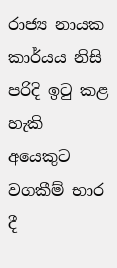රාජ්‍ය නායක කාර්යය නිසි පරිදි ඉටු කළ හැකි අයෙකුට වගකීම් භාර දී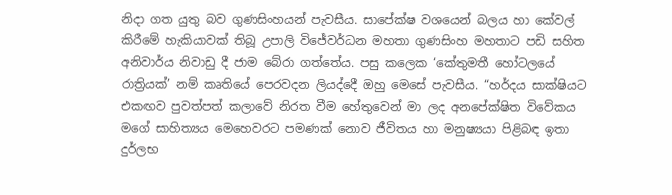නිදා ගත යුතු බව ගුණසිංහයන් පැවසීය. සාපේක්ෂ වශයෙන් බලය හා කේවල් කිරීමේ හැකියාවක් තිබූ උපාලි විජේවර්ධන මහතා ගුණසිංහ මහතාට පඩි සහිත අනිවාර්ය නිවාඩු දී ජාම බේරා ගත්තේය. පසු කලෙක ‘කේතුමතී හෝටලයේ රාත්‍රියක්’ නම් කෘතියේ පෙරවදන ලියද්දෙී ඔහු මෙසේ පැවසීය. “හර්දය සාක්ෂියට එකඟව පුවත්පත් කලාවේ නිරත වීම හේතුවෙන් මා ලද අනපේක්ෂිත විවේකය මගේ සාහිත්‍යය මෙහෙවරට පමණක් නොව ජීවිතය හා මනුෂ්‍යයා පිළිබඳ ඉතා දුර්ලභ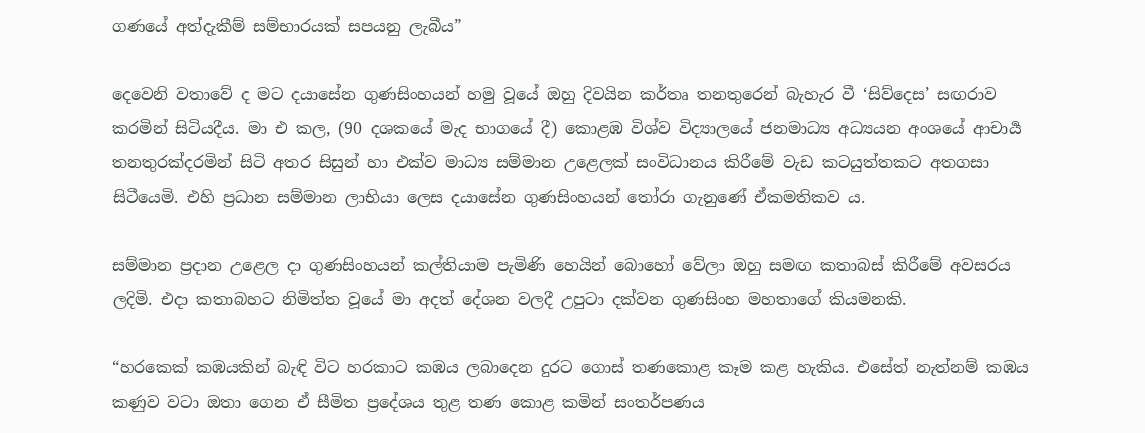ගණයේ අත්දැකීම් සම්භාරයක් සපයනු ලැබීය”

දෙවෙනි වතාවේ ද මට දයාසේන ගුණසිංහයන් හමු වූයේ ඔහු දිවයින කර්තෘ තනතුරෙන් බැහැර වී ‘සිව්දෙස’ සඟරාව කරමින් සිටියදීය. මා එ කල, (90 දශකයේ මැද භාගයේ දී) කොළඹ විශ්ව විද්‍යාලයේ ජනමාධ්‍ය අධ්‍යයන අංශයේ ආචාර්‍ය තනතුරක්දරමින් සිටි අතර සිසුන් හා එක්ව මාධ්‍ය සම්මාන උළෙලක් සංවිධානය කිරීමේ වැඩ කටයුත්තකට අතගසා සිටීයෙමි. එහි ප්‍රධාන සම්මාන ලාභියා ලෙස දයාසේන ගුණසිංහයන් තෝරා ගැනුණේ ඒකමතිකව ය.

සම්මාන ප්‍රදාන උළෙල දා ගුණසිංහයන් කල්තියාම පැමිණි හෙයින් බොහෝ වේලා ඔහු සමඟ කතාබස් කිරීමේ අවසරය ලදිමි. එදා කතාබහට නිමිත්ත වූයේ මා අදත් දේශන වලදී උපුටා දක්වන ගුණසිංහ මහතාගේ කියමනකි.

“හරකෙක් කඹයකින් බැඳි විට හරකාට කඹය ලබාදෙන දුරට ගොස් තණකොළ කෑම කළ හැකිය. එසේත් නැත්නම් කඹය කණුව වටා ඔතා ගෙන ඒ සීමිත ප්‍රදේශය තුළ තණ කොළ කමින් සංතර්පණය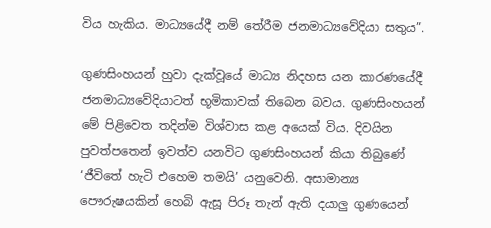විය හැකිය. මාධ්‍යයේදී නම් තේරීම ජනමාධ්‍යවේදියා සතුය”.

ගුණසිංහයන් හුවා දැක්වූයේ මාධ්‍ය නිදහස යන කාරණයේදී ජනමාධ්‍යවේදියාටත් භූමිකාවක් තිබෙන බවය. ගුණසිංහයන් මේ පිළිවෙත තදින්ම විශ්වාස කළ අයෙක් විය. දිවයින පුවත්පතෙන් ඉවත්ව යනවිට ගුණසිංහයන් කියා තිබුණේ ‘ජීවිතේ හැටි එහෙම තමයි’ යනුවෙනි. අසාමාන්‍ය පෞරුෂයකින් හෙබි ඇසූ පිරූ තැන් ඇති දයාලු ගුණයෙන්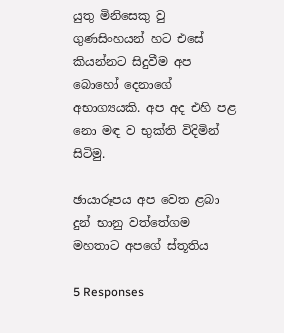යුතු මිනිසෙකු වු  ගුණසිංහයන් හට එසේ කියන්නට සිදුවීම අප බොහෝ දෙනාගේ අභාග්‍යයකි. අප අද එහි පළ නො මඳ ව භුක්ති විදිමින් සිටිමු.

ඡායාරූපය අප වෙත ළබා දුන් භානු වත්තේගම මහතාට අපගේ ස්තූතිය

5 Responses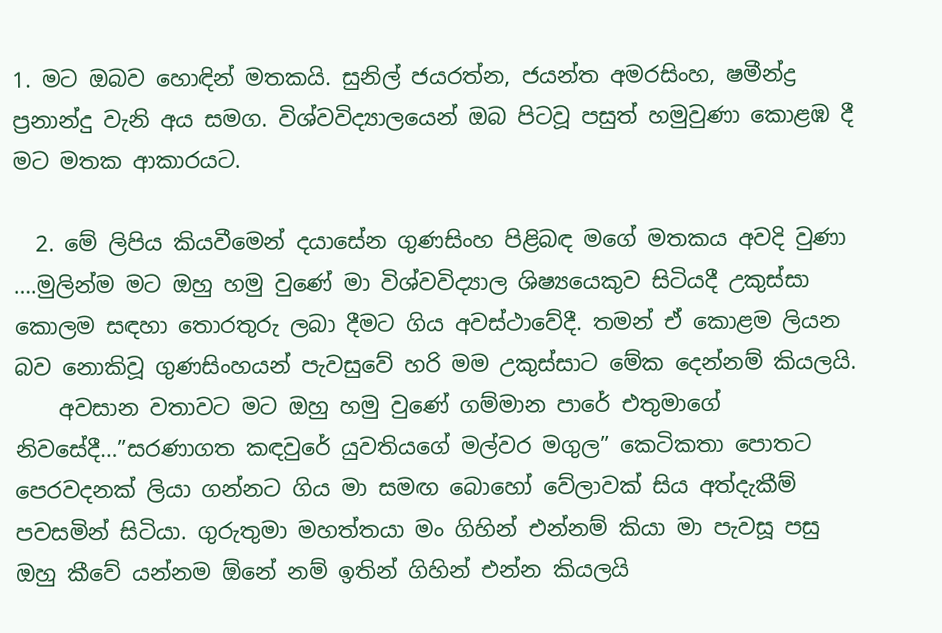1. මට ඔබව හොඳින් මතකයි. සුනිල් ජයරත්න, ජයන්ත අමරසිංහ, ෂමීන්ද්‍ර ප්‍රනාන්දු වැනි අය සමග. විශ්වවිද්‍යාලයෙන් ඔබ පිටවූ පසුත් හමුවුණා කොළඹ දී මට මතක ආකාරයට.

  2. මේ ලිපිය කියවීමෙන් දයාසේන ගුණසිංහ පිළිබඳ මගේ මතකය අවදි වුණා ….මුලින්ම මට ඔහු හමු වුණේ මා විශ්වවිද්‍යාල ශිෂ්‍යයෙකුව සිටියදී උකුස්සා කොලම සඳහා තොරතුරු ලබා දීමට ගිය අවස්ථාවේදී. තමන් ඒ කොළම ලියන බව නොකිවූ ගුණසිංහයන් පැවසුවේ හරි මම උකුස්සාට මේක දෙන්නම් කියලයි.
    අවසාන වතාවට මට ඔහු හමු වුණේ ගම්මාන පාරේ එතුමාගේ නිවසේදී…”සරණාගත කඳවුරේ යුවතියගේ මල්වර මගුල” කෙටිකතා පොතට පෙරවදනක් ලියා ගන්නට ගිය මා සමඟ බොහෝ වේලාවක් සිය අත්දැකීම් පවසමින් සිටියා. ගුරුතුමා මහත්තයා මං ගිහින් එන්නම් කියා මා පැවසූ පසු ඔහු කීවේ යන්නම ඕනේ නම් ඉතින් ගිහින් එන්න කියලයි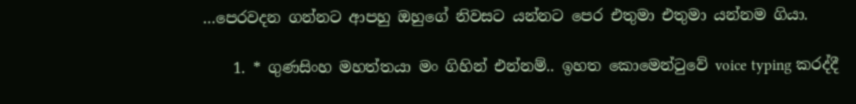…පෙරවදන ගන්නට ආපහු ඔහුගේ නිවසට යන්නට පෙර එතුමා එතුමා යන්නම ගියා.

    1. * ගුණසිංහ මහත්තයා මං ගිහින් එන්නම්.. ඉහත කොමෙන්ටුවේ voice typing කරද්දී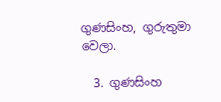ගුණසිංහ, ගුරුතුමා වෙලා.

  3. ගුණසිංහ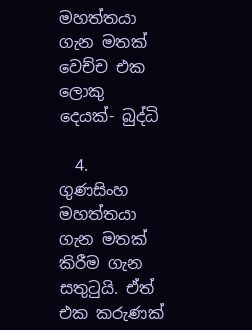මහත්තයා ගැන මතක් වෙච්ච එක ලොකු දෙයක්- බුද්ධි

  4. ගුණසිංහ මහත්තයා ගැන මතක් කිරීම ගැන සතුටුයි. ඒත් එක කරුණක්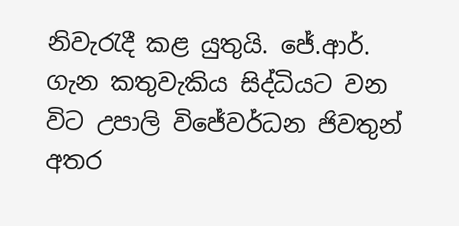නිවැරැදී කළ යුතුයි. ජේ.ආර්. ගැන කතුවැකිය සිද්ධියට වන විට උපාලි විජේවර්ධන ජිවතුන් අතර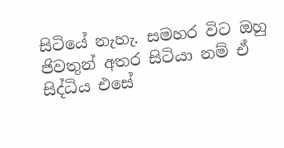සිටියේ නැහැ. සමහර විට ඔහු ජිවතුන් අතර සිටියා නම් ඒ සිද්ධිය එසේ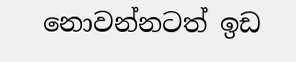නොවන්නටත් ඉඩ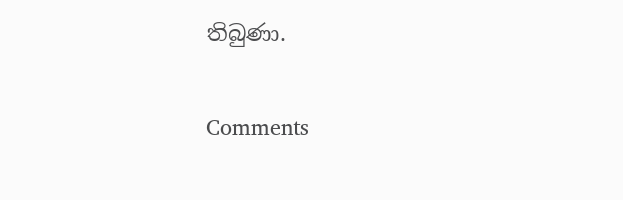තිබුණා.

Comments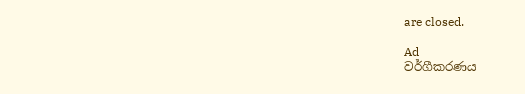are closed.

Ad
වර්ගීකරණය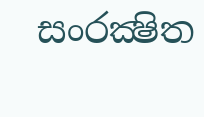සංරක්‍ෂිත